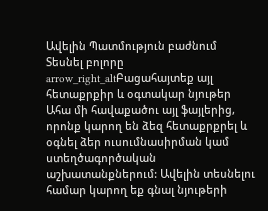Ավելին Պատմություն բաժնում
Տեսնել բոլորը arrow_right_altԲացահայտեք այլ հետաքրքիր և օգտակար նյութեր
Ահա մի հավաքածու այլ ֆայլերից, որոնք կարող են ձեզ հետաքրքրել և օգնել ձեր ուսումնասիրման կամ ստեղծագործական աշխատանքներում: Ավելին տեսնելու համար կարող եք գնալ նյութերի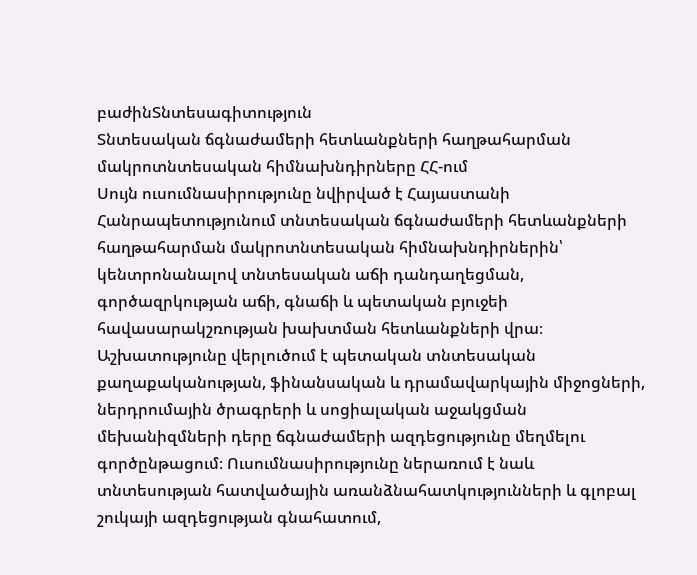բաժինՏնտեսագիտություն
Տնտեսական ճգնաժամերի հետևանքների հաղթահարման մակրոտնտեսական հիմնախնդիրները ՀՀ-ում
Սույն ուսումնասիրությունը նվիրված է Հայաստանի Հանրապետությունում տնտեսական ճգնաժամերի հետևանքների հաղթահարման մակրոտնտեսական հիմնախնդիրներին՝ կենտրոնանալով տնտեսական աճի դանդաղեցման, գործազրկության աճի, գնաճի և պետական բյուջեի հավասարակշռության խախտման հետևանքների վրա։ Աշխատությունը վերլուծում է պետական տնտեսական քաղաքականության, ֆինանսական և դրամավարկային միջոցների, ներդրումային ծրագրերի և սոցիալական աջակցման մեխանիզմների դերը ճգնաժամերի ազդեցությունը մեղմելու գործընթացում։ Ուսումնասիրությունը ներառում է նաև տնտեսության հատվածային առանձնահատկությունների և գլոբալ շուկայի ազդեցության գնահատում,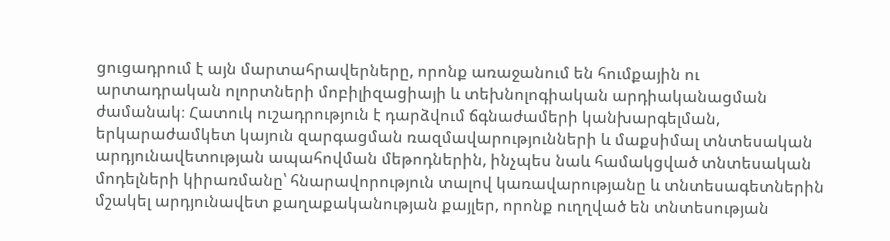ցուցադրում է այն մարտահրավերները, որոնք առաջանում են հումքային ու արտադրական ոլորտների մոբիլիզացիայի և տեխնոլոգիական արդիականացման ժամանակ։ Հատուկ ուշադրություն է դարձվում ճգնաժամերի կանխարգելման, երկարաժամկետ կայուն զարգացման ռազմավարությունների և մաքսիմալ տնտեսական արդյունավետության ապահովման մեթոդներին, ինչպես նաև համակցված տնտեսական մոդելների կիրառմանը՝ հնարավորություն տալով կառավարությանը և տնտեսագետներին մշակել արդյունավետ քաղաքականության քայլեր, որոնք ուղղված են տնտեսության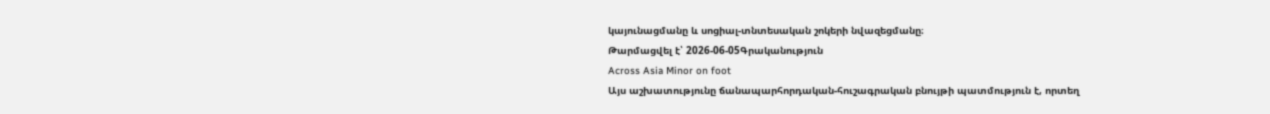կայունացմանը և սոցիալ-տնտեսական շոկերի նվազեցմանը։
Թարմացվել է՝ 2026-06-05Գրականություն
Across Asia Minor on foot
Այս աշխատությունը ճանապարհորդական-հուշագրական բնույթի պատմություն է, որտեղ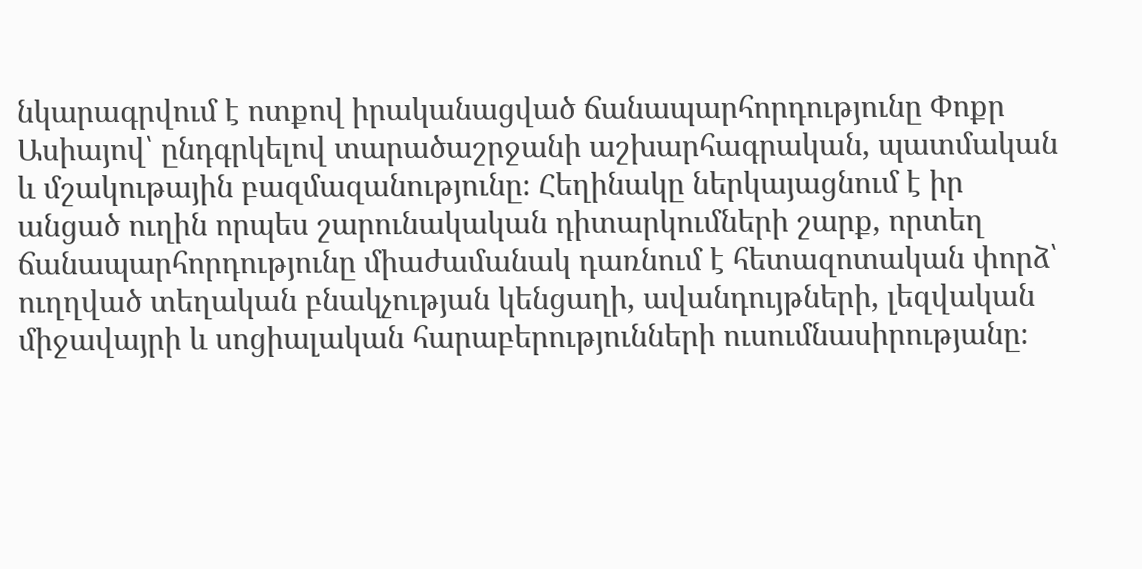նկարագրվում է ոտքով իրականացված ճանապարհորդությունը Փոքր Ասիայով՝ ընդգրկելով տարածաշրջանի աշխարհագրական, պատմական և մշակութային բազմազանությունը։ Հեղինակը ներկայացնում է իր անցած ուղին որպես շարունակական դիտարկումների շարք, որտեղ ճանապարհորդությունը միաժամանակ դառնում է հետազոտական փորձ՝ ուղղված տեղական բնակչության կենցաղի, ավանդույթների, լեզվական միջավայրի և սոցիալական հարաբերությունների ուսումնասիրությանը։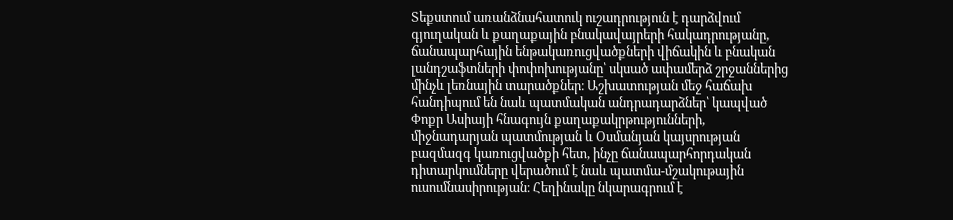Տեքստում առանձնահատուկ ուշադրություն է դարձվում գյուղական և քաղաքային բնակավայրերի հակադրությանը, ճանապարհային ենթակառուցվածքների վիճակին և բնական լանդշաֆտների փոփոխությանը՝ սկսած ափամերձ շրջաններից մինչև լեռնային տարածքներ։ Աշխատության մեջ հաճախ հանդիպում են նաև պատմական անդրադարձներ՝ կապված Փոքր Ասիայի հնագույն քաղաքակրթությունների, միջնադարյան պատմության և Օսմանյան կայսրության բազմազգ կառուցվածքի հետ, ինչը ճանապարհորդական դիտարկումները վերածում է նաև պատմա-մշակութային ուսումնասիրության։ Հեղինակը նկարագրում է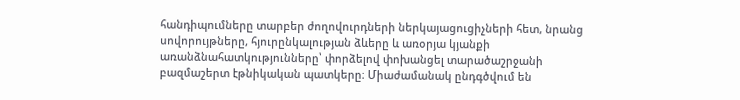հանդիպումները տարբեր ժողովուրդների ներկայացուցիչների հետ, նրանց սովորույթները, հյուրընկալության ձևերը և առօրյա կյանքի առանձնահատկությունները՝ փորձելով փոխանցել տարածաշրջանի բազմաշերտ էթնիկական պատկերը։ Միաժամանակ ընդգծվում են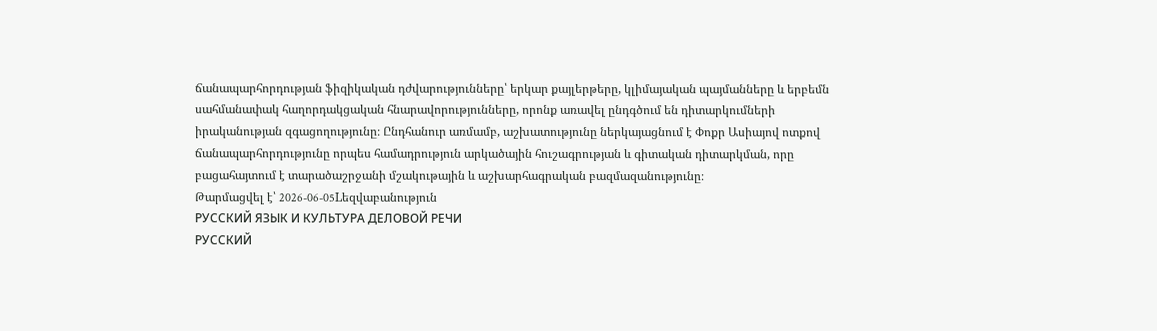ճանապարհորդության ֆիզիկական դժվարությունները՝ երկար քայլերթերը, կլիմայական պայմանները և երբեմն սահմանափակ հաղորդակցական հնարավորությունները, որոնք առավել ընդգծում են դիտարկումների իրականության զգացողությունը։ Ընդհանուր առմամբ, աշխատությունը ներկայացնում է Փոքր Ասիայով ոտքով ճանապարհորդությունը որպես համադրություն արկածային հուշագրության և գիտական դիտարկման, որը բացահայտում է տարածաշրջանի մշակութային և աշխարհագրական բազմազանությունը։
Թարմացվել է՝ 2026-06-05Lեզվաբանություն
РУССКИЙ ЯЗЫК И КУЛЬТУРА ДЕЛОВОЙ РЕЧИ
РУССКИЙ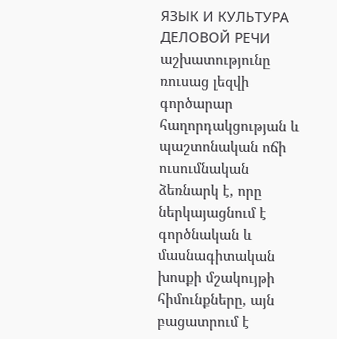ЯЗЫК И КУЛЬТУРА ДЕЛОВОЙ РЕЧИ աշխատությունը ռուսաց լեզվի գործարար հաղորդակցության և պաշտոնական ոճի ուսումնական ձեռնարկ է, որը ներկայացնում է գործնական և մասնագիտական խոսքի մշակույթի հիմունքները, այն բացատրում է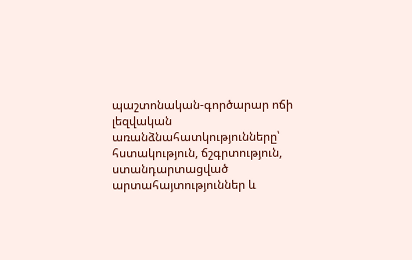պաշտոնական-գործարար ոճի լեզվական առանձնահատկությունները՝ հստակություն, ճշգրտություն, ստանդարտացված արտահայտություններ և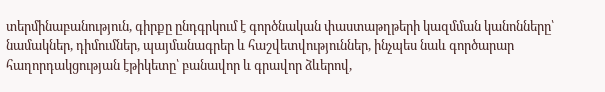տերմինաբանություն, գիրքը ընդգրկում է գործնական փաստաթղթերի կազմման կանոնները՝ նամակներ, դիմումներ, պայմանագրեր և հաշվետվություններ, ինչպես նաև գործարար հաղորդակցության էթիկետը՝ բանավոր և գրավոր ձևերով,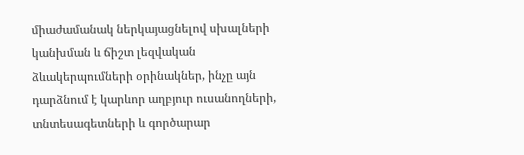միաժամանակ ներկայացնելով սխալների կանխման և ճիշտ լեզվական ձևակերպումների օրինակներ, ինչը այն դարձնում է կարևոր աղբյուր ուսանողների, տնտեսագետների և գործարար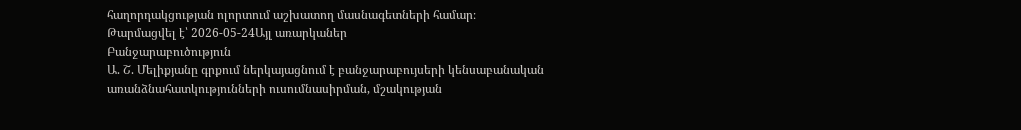հաղորդակցության ոլորտում աշխատող մասնագետների համար։
Թարմացվել է՝ 2026-05-24Այլ առարկաներ
Բանջարաբուծություն
Ա. Շ. Մելիքյանը գրքում ներկայացնում է բանջարաբույսերի կենսաբանական առանձնահատկությունների ուսումնասիրման, մշակության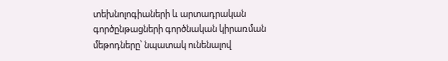տեխնոլոգիաների և արտադրական գործընթացների գործնական կիրառման մեթոդները՝ նպատակ ունենալով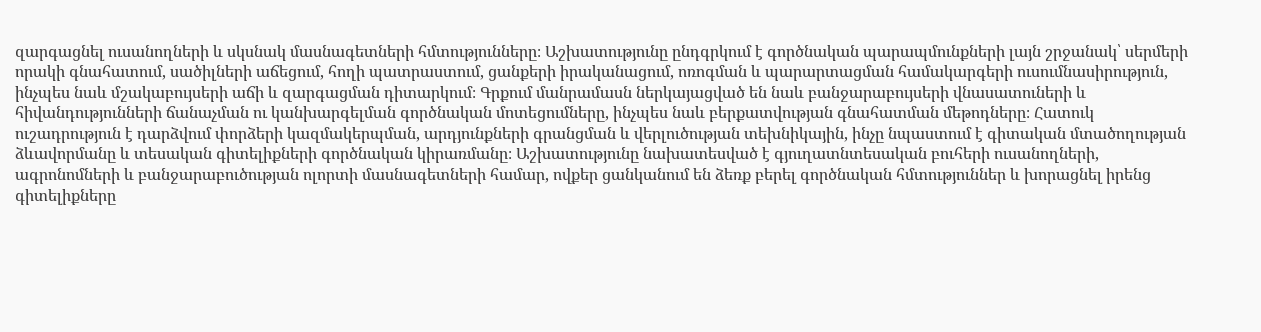զարգացնել ուսանողների և սկսնակ մասնագետների հմտությունները։ Աշխատությունը ընդգրկում է գործնական պարապմունքների լայն շրջանակ՝ սերմերի որակի գնահատում, սածիլների աճեցում, հողի պատրաստում, ցանքերի իրականացում, ոռոգման և պարարտացման համակարգերի ուսումնասիրություն, ինչպես նաև մշակաբույսերի աճի և զարգացման դիտարկում։ Գրքում մանրամասն ներկայացված են նաև բանջարաբույսերի վնասատուների և հիվանդությունների ճանաչման ու կանխարգելման գործնական մոտեցումները, ինչպես նաև բերքատվության գնահատման մեթոդները։ Հատուկ ուշադրություն է դարձվում փորձերի կազմակերպման, արդյունքների գրանցման և վերլուծության տեխնիկային, ինչը նպաստում է գիտական մտածողության ձևավորմանը և տեսական գիտելիքների գործնական կիրառմանը։ Աշխատությունը նախատեսված է գյուղատնտեսական բուհերի ուսանողների, ագրոնոմների և բանջարաբուծության ոլորտի մասնագետների համար, ովքեր ցանկանում են ձեռք բերել գործնական հմտություններ և խորացնել իրենց գիտելիքները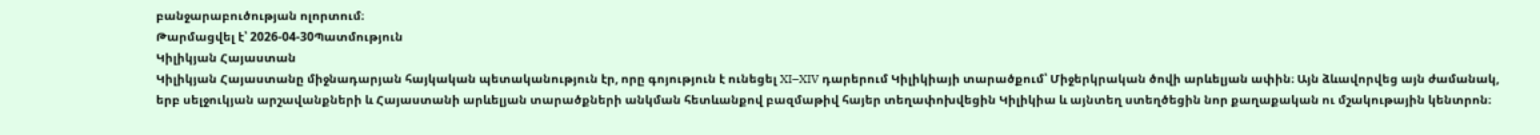բանջարաբուծության ոլորտում։
Թարմացվել է՝ 2026-04-30Պատմություն
Կիլիկյան Հայաստան
Կիլիկյան Հայաստանը միջնադարյան հայկական պետականություն էր, որը գոյություն է ունեցել XI–XIV դարերում Կիլիկիայի տարածքում՝ Միջերկրական ծովի արևելյան ափին։ Այն ձևավորվեց այն ժամանակ, երբ սելջուկյան արշավանքների և Հայաստանի արևելյան տարածքների անկման հետևանքով բազմաթիվ հայեր տեղափոխվեցին Կիլիկիա և այնտեղ ստեղծեցին նոր քաղաքական ու մշակութային կենտրոն։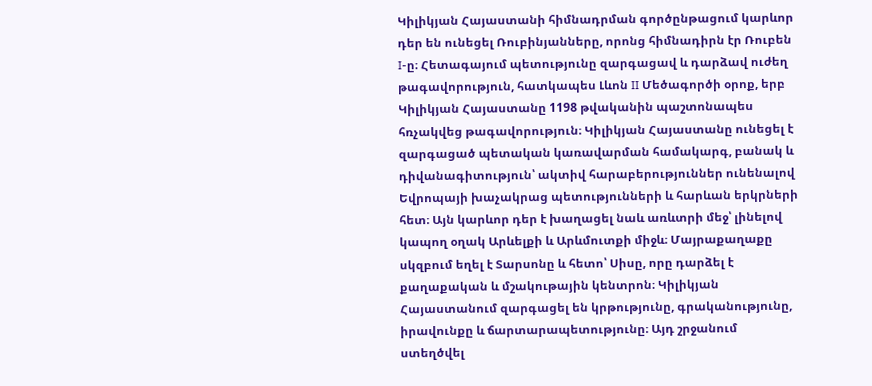Կիլիկյան Հայաստանի հիմնադրման գործընթացում կարևոր դեր են ունեցել Ռուբինյանները, որոնց հիմնադիրն էր Ռուբեն I-ը։ Հետագայում պետությունը զարգացավ և դարձավ ուժեղ թագավորություն, հատկապես Լևոն II Մեծագործի օրոք, երբ Կիլիկյան Հայաստանը 1198 թվականին պաշտոնապես հռչակվեց թագավորություն։ Կիլիկյան Հայաստանը ունեցել է զարգացած պետական կառավարման համակարգ, բանակ և դիվանագիտություն՝ ակտիվ հարաբերություններ ունենալով Եվրոպայի խաչակրաց պետությունների և հարևան երկրների հետ։ Այն կարևոր դեր է խաղացել նաև առևտրի մեջ՝ լինելով կապող օղակ Արևելքի և Արևմուտքի միջև։ Մայրաքաղաքը սկզբում եղել է Տարսոնը և հետո՝ Սիսը, որը դարձել է քաղաքական և մշակութային կենտրոն։ Կիլիկյան Հայաստանում զարգացել են կրթությունը, գրականությունը, իրավունքը և ճարտարապետությունը։ Այդ շրջանում ստեղծվել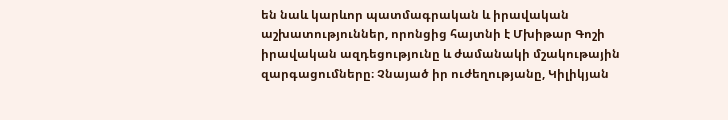են նաև կարևոր պատմագրական և իրավական աշխատություններ, որոնցից հայտնի է Մխիթար Գոշի իրավական ազդեցությունը և ժամանակի մշակութային զարգացումները։ Չնայած իր ուժեղությանը, Կիլիկյան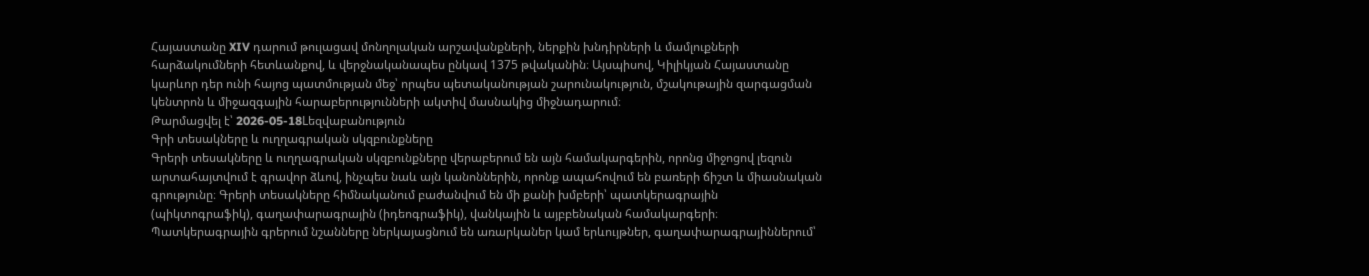Հայաստանը XIV դարում թուլացավ մոնղոլական արշավանքների, ներքին խնդիրների և մամլուքների հարձակումների հետևանքով, և վերջնականապես ընկավ 1375 թվականին։ Այսպիսով, Կիլիկյան Հայաստանը կարևոր դեր ունի հայոց պատմության մեջ՝ որպես պետականության շարունակություն, մշակութային զարգացման կենտրոն և միջազգային հարաբերությունների ակտիվ մասնակից միջնադարում։
Թարմացվել է՝ 2026-05-18Lեզվաբանություն
Գրի տեսակները և ուղղագրական սկզբունքները
Գրերի տեսակները և ուղղագրական սկզբունքները վերաբերում են այն համակարգերին, որոնց միջոցով լեզուն արտահայտվում է գրավոր ձևով, ինչպես նաև այն կանոններին, որոնք ապահովում են բառերի ճիշտ և միասնական գրությունը։ Գրերի տեսակները հիմնականում բաժանվում են մի քանի խմբերի՝ պատկերագրային (պիկտոգրաֆիկ), գաղափարագրային (իդեոգրաֆիկ), վանկային և այբբենական համակարգերի։ Պատկերագրային գրերում նշանները ներկայացնում են առարկաներ կամ երևույթներ, գաղափարագրայիններում՝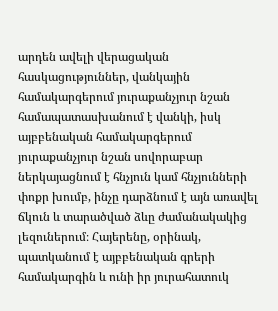արդեն ավելի վերացական հասկացություններ, վանկային համակարգերում յուրաքանչյուր նշան համապատասխանում է վանկի, իսկ այբբենական համակարգերում յուրաքանչյուր նշան սովորաբար ներկայացնում է հնչյուն կամ հնչյունների փոքր խումբ, ինչը դարձնում է այն առավել ճկուն և տարածված ձևը ժամանակակից լեզուներում։ Հայերենը, օրինակ, պատկանում է այբբենական գրերի համակարգին և ունի իր յուրահատուկ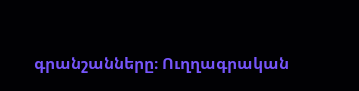գրանշանները։ Ուղղագրական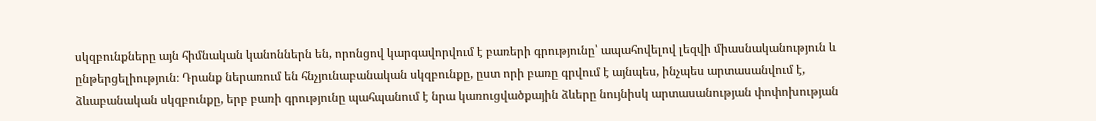սկզբունքները այն հիմնական կանոններն են, որոնցով կարգավորվում է բառերի գրությունը՝ ապահովելով լեզվի միասնականություն և ընթերցելիություն։ Դրանք ներառում են հնչյունաբանական սկզբունքը, ըստ որի բառը գրվում է այնպես, ինչպես արտասանվում է, ձևաբանական սկզբունքը, երբ բառի գրությունը պահպանում է նրա կառուցվածքային ձևերը նույնիսկ արտասանության փոփոխության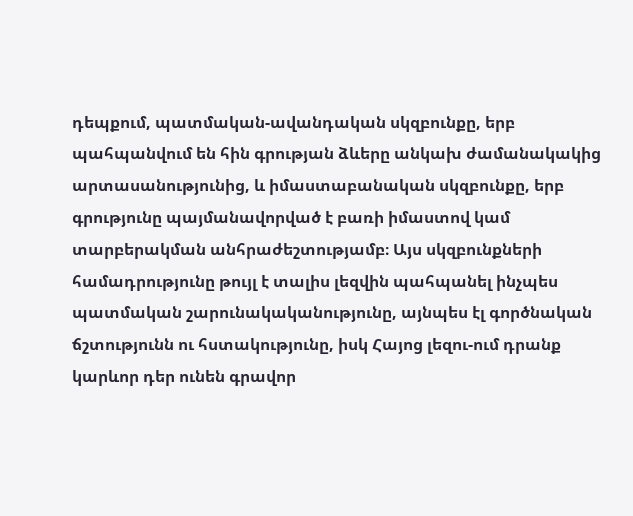դեպքում, պատմական-ավանդական սկզբունքը, երբ պահպանվում են հին գրության ձևերը անկախ ժամանակակից արտասանությունից, և իմաստաբանական սկզբունքը, երբ գրությունը պայմանավորված է բառի իմաստով կամ տարբերակման անհրաժեշտությամբ։ Այս սկզբունքների համադրությունը թույլ է տալիս լեզվին պահպանել ինչպես պատմական շարունակականությունը, այնպես էլ գործնական ճշտությունն ու հստակությունը, իսկ Հայոց լեզու-ում դրանք կարևոր դեր ունեն գրավոր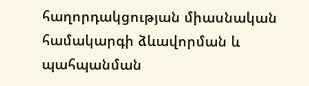հաղորդակցության միասնական համակարգի ձևավորման և պահպանման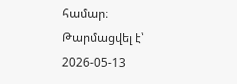համար։
Թարմացվել է՝ 2026-05-13